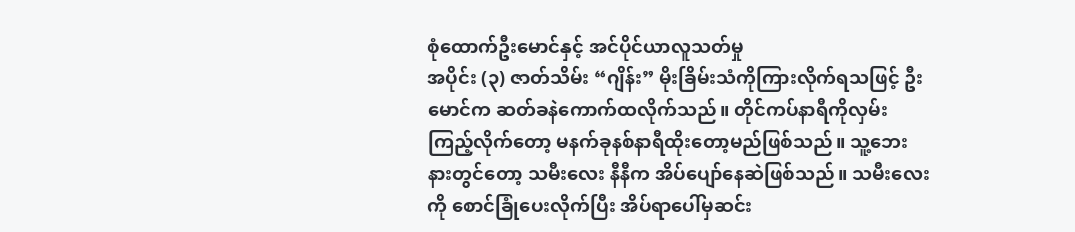စုံထောက်ဦးမောင်နှင့် အင်ပိုင်ယာလူသတ်မှု
အပိုင်း (၃) ဇာတ်သိမ်း “ဂျိန်း” မိုးခြိမ်းသံကိုကြားလိုက်ရသဖြင့် ဦးမောင်က ဆတ်ခနဲကောက်ထလိုက်သည်။ တိုင်ကပ်နာရီကိုလှမ်းကြည့်လိုက်တော့ မနက်ခုနစ်နာရီထိုးတော့မည်ဖြစ်သည်။ သူ့ဘေးနားတွင်တော့ သမီးလေး နီနီက အိပ်ပျော်နေဆဲဖြစ်သည်။ သမီးလေးကို စောင်ခြုံပေးလိုက်ပြီး အိပ်ရာပေါ်မှဆင်း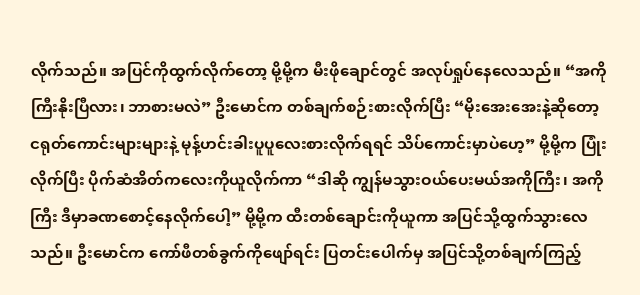လိုက်သည်။ အပြင်ကိုထွက်လိုက်တော့ မို့မို့က မီးဖိုချောင်တွင် အလုပ်ရှုပ်နေလေသည်။ “အကိုကြီးနိုးပြီလား၊ ဘာစားမလဲ” ဦးမောင်က တစ်ချက်စဉ်းစားလိုက်ပြီး “မိုးအေးအေးနဲ့ဆိုတော့ ငရုတ်ကောင်းများများနဲ့ မုန့်ဟင်းခါးပူပူလေးစားလိုက်ရရင် သိပ်ကောင်းမှာပဲဟေ့” မို့မို့က ပြုံးလိုက်ပြီး ပိုက်ဆံအိတ်ကလေးကိုယူလိုက်ကာ “ဒါဆို ကျွန်မသွားဝယ်ပေးမယ်အကိုကြီး၊ အကိုကြီး ဒီမှာခဏစောင့်နေလိုက်ပေါ့” မို့မို့က ထီးတစ်ချောင်းကိုယူကာ အပြင်သို့ထွက်သွားလေသည်။ ဦးမောင်က ကော်ဖီတစ်ခွက်ကိုဖျော်ရင်း ပြတင်းပေါက်မှ အပြင်သို့တစ်ချက်ကြည့်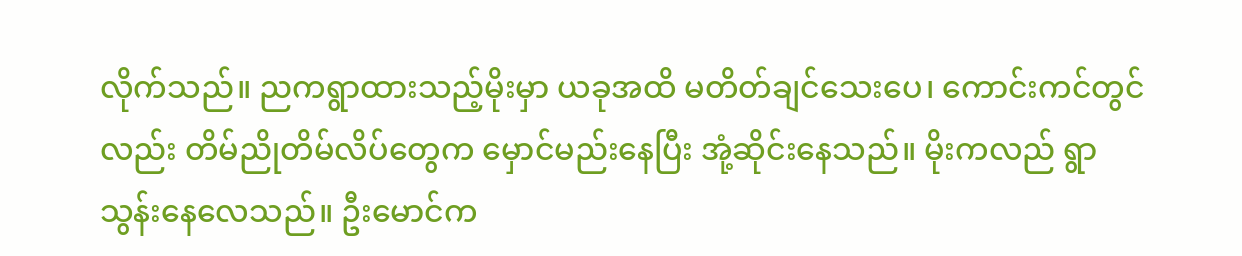လိုက်သည်။ ညကရွာထားသည့်မိုးမှာ ယခုအထိ မတိတ်ချင်သေးပေ၊ ကောင်းကင်တွင်လည်း တိမ်ညိုတိမ်လိပ်တွေက မှောင်မည်းနေပြီး အုံ့ဆိုင်းနေသည်။ မိုးကလည် ရွာသွန်းနေလေသည်။ ဦးမောင်က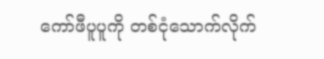ကော်ဖီပူပူကို တစ်ငုံသောက်လိုက်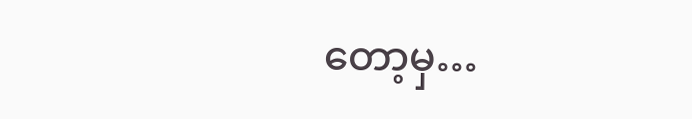တော့မှ…